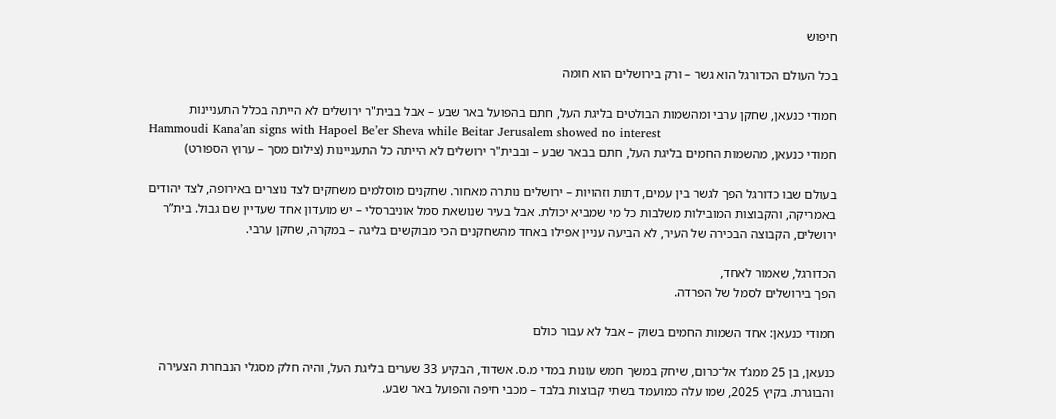חיפוש

בכל העולם הכדורגל הוא גשר – ורק בירושלים הוא חומה

חמודי כנעאן, שחקן ערבי ומהשמות הבולטים בליגת העל, חתם בהפועל באר שבע – אבל בבית"ר ירושלים לא הייתה בכלל התעניינות
Hammoudi Kana’an signs with Hapoel Be’er Sheva while Beitar Jerusalem showed no interest
חמודי כנעאן, מהשמות החמים בליגת העל, חתם בבאר שבע – ובבית"ר ירושלים לא הייתה כל התעניינות (צילום מסך – ערוץ הספורט)

בעולם שבו כדורגל הפך לגשר בין עמים, דתות וזהויות – ירושלים נותרה מאחור. שחקנים מוסלמים משחקים לצד נוצרים באירופה, לצד יהודים באמריקה, והקבוצות המובילות משלבות כל מי שמביא יכולת. אבל בעיר שנושאת סמל אוניברסלי – יש מועדון אחד שעדיין שם גבול. בית”ר ירושלים, הקבוצה הבכירה של העיר, לא הביעה עניין אפילו באחד מהשחקנים הכי מבוקשים בליגה – במקרה, שחקן ערבי.

הכדורגל, שאמור לאחד,
הפך בירושלים לסמל של הפרדה.

חמודי כנעאן: אחד השמות החמים בשוק – אבל לא עבור כולם

כנעאן, בן 25 ממג’ד אל־כרום, שיחק במשך חמש עונות במדי מ.ס. אשדוד, הבקיע 33 שערים בליגת העל, והיה חלק מסגלי הנבחרת הצעירה והבוגרת. בקיץ 2025, שמו עלה כמועמד בשתי קבוצות בלבד – מכבי חיפה והפועל באר שבע.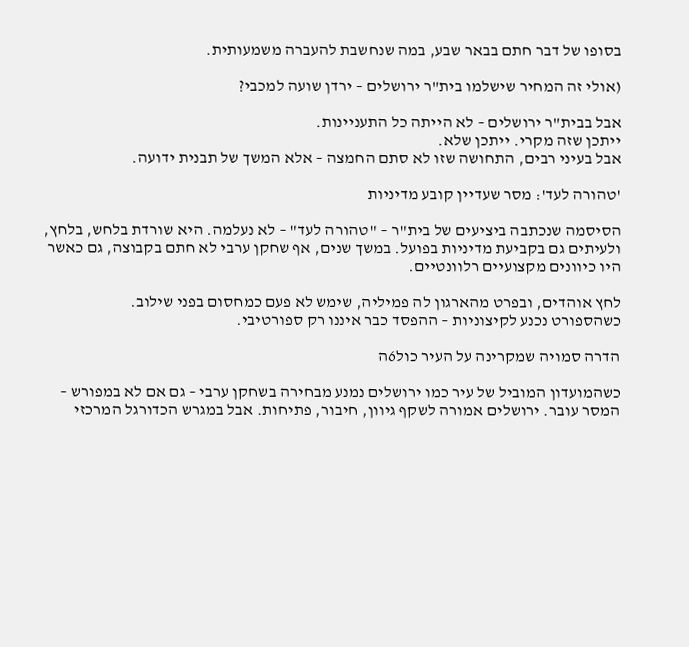בסופו של דבר חתם בבאר שבע, במה שנחשבת להעברה משמעותית.

(אולי זה המחיר שישלמו בית"ר ירושלים – ירדן שועה למכבי?

אבל בבית"ר ירושלים – לא הייתה כל התעניינות.
ייתכן שזה מקרי. ייתכן שלא.
אבל בעיני רבים, התחושה שזו לא סתם החמצה – אלא המשך של תבנית ידועה.

'טהורה לעד': מסר שעדיין קובע מדיניות

הסיסמה שנכתבה ביציעים של בית"ר – "טהורה לעד" – לא נעלמה. היא שורדת בלחש, בלחץ, ולעיתים גם בקביעת מדיניות בפועל. במשך שנים, אף שחקן ערבי לא חתם בקבוצה, גם כאשר היו כיוונים מקצועיים רלוונטיים.

לחץ אוהדים, ובפרט מהארגון לה פמיליה, שימש לא פעם כמחסום בפני שילוב.
כשהספורט נכנע לקיצוניות – ההפסד כבר איננו רק ספורטיבי.

הדרה סמויה שמקרינה על העיר כול6ה

כשהמועדון המוביל של עיר כמו ירושלים נמנע מבחירה בשחקן ערבי – גם אם לא במפורש – המסר עובר. ירושלים אמורה לשקף גיוון, חיבור, פתיחות. אבל במגרש הכדורגל המרכזי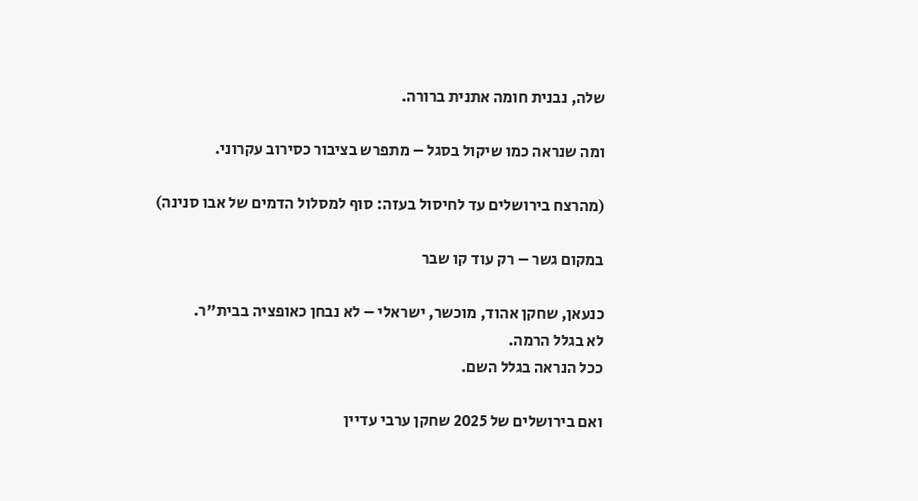שלה, נבנית חומה אתנית ברורה.

ומה שנראה כמו שיקול בסגל – מתפרש בציבור כסירוב עקרוני.

(מהרצח בירושלים עד לחיסול בעזה: סוף למסלול הדמים של אבו סנינה)

במקום גשר – רק עוד קו שבר

כנעאן, שחקן אהוד, מוכשר, ישראלי – לא נבחן כאופציה בבית"ר.
לא בגלל הרמה.
ככל הנראה בגלל השם.

ואם בירושלים של 2025 שחקן ערבי עדיין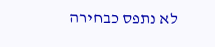לא נתפס כבחירה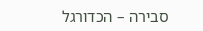סבירה – הכדורגל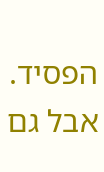הפסיד.
אבל גם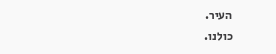העיר.
כולנו.